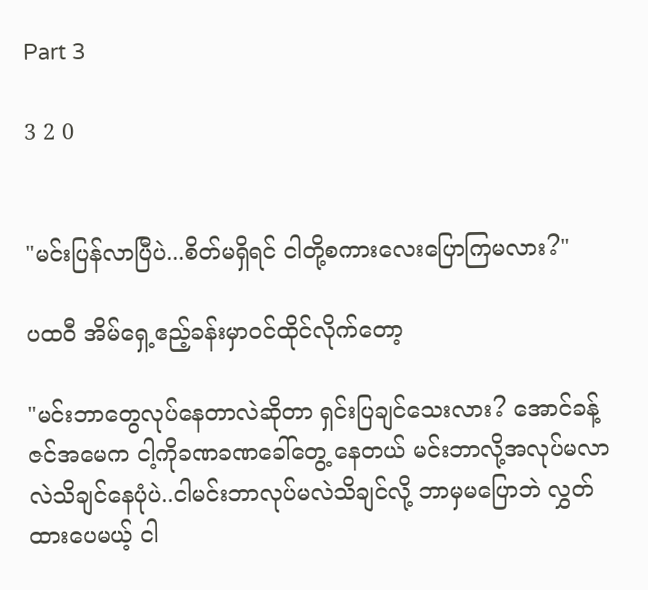Part 3

3 2 0


"မင်းပြန်လာပြီပဲ...စိတ်မရှိရင် ငါတို့စကားလေးပြောကြမလား?"

ပထဝီ အိမ်ရှေ့ဧည့်ခန်းမှာဝင်ထိုင်လိုက်တော့

"မင်းဘာတွေလုပ်နေတာလဲဆိုတာ ရှင်းပြချင်သေးလား? အောင်ခန့်ဇင်အမေက ငါ့ကိုခဏခဏခေါ်တွေ့ နေတယ် မင်းဘာလို့အလုပ်မလာလဲသိချင်နေပုံပဲ..ငါမင်းဘာလုပ်မလဲသိချင်လို့ ဘာမှမပြောဘဲ လွှတ်ထားပေမယ့် ငါ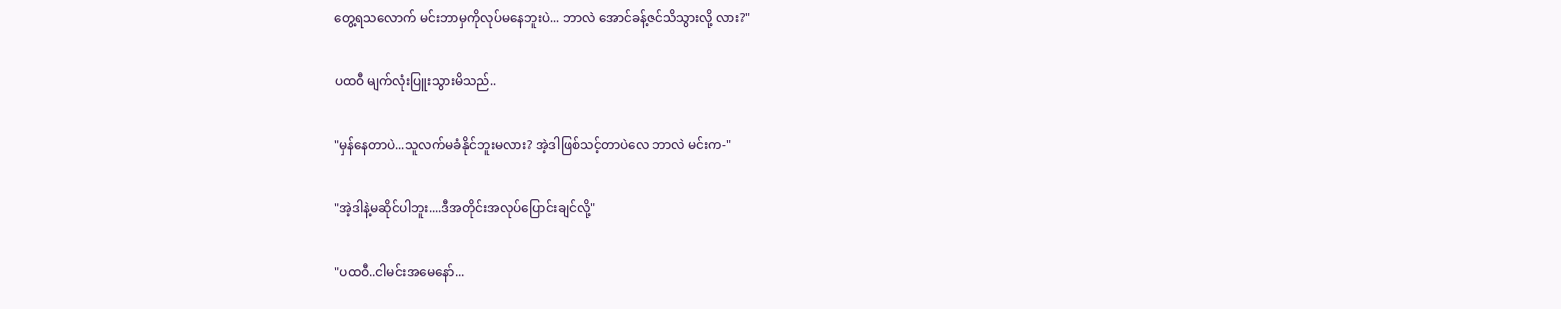တွေ့ရသလောက် မင်းဘာမှကိုလုပ်မနေဘူးပဲ... ဘာလဲ အောင်ခန့်ဇင်သိသွားလို့ လား?"

ပထဝီ မျက်လုံးပြူးသွားမိသည်..

"မှန်နေတာပဲ...သူလက်မခံနိုင်ဘူးမလား? အဲ့ဒါဖြစ်သင့်တာပဲလေ ဘာလဲ မင်းက-"

"အဲ့ဒါနဲ့မဆိုင်ပါဘူး....ဒီအတိုင်းအလုပ်ပြောင်းချင်လို့"

"ပထဝီ..ငါမင်းအမေနော်...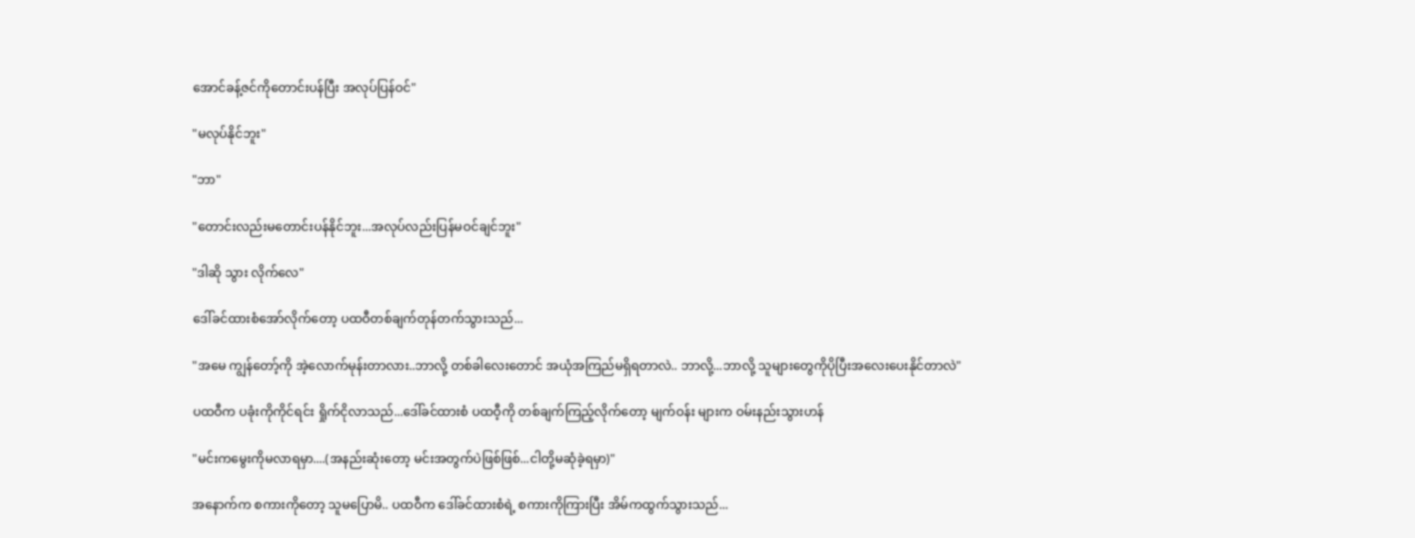အောင်ခန့်ဇင်ကိုတောင်းပန်ပြီး အလုပ်ပြန်ဝင်"

"မလုပ်နိုင်ဘူး"

"ဘာ"

"တောင်းလည်းမတောင်းပန်နိုင်ဘူး...အလုပ်လည်းပြန်မဝင်ချင်ဘူး"

"ဒါဆို သွား လိုက်လေ"

ဒေါ်ခင်ထားစံအော်လိုက်တော့ ပထဝီတစ်ချက်တုန်တက်သွားသည်...

"အမေ ကျွန်တော့်ကို အဲ့လောက်မုန်းတာလား..ဘာလို့ တစ်ခါလေးတောင် အယုံအကြည်မရှိရတာလဲ.. ဘာလို့...ဘာလို့ သူများတွေကိုပိုပြီးအလေးပေးနိုင်တာလဲ"

ပထဝီက ပခုံးကိုကိုင်ရင်း ရှိုက်ငိုလာသည်...ဒေါ်ခင်ထားစံ ပထဝီ့ကို တစ်ချက်ကြည့်လိုက်တော့ မျက်ဝန်း များက ဝမ်းနည်းသွားဟန်

"မင်းကမွေးကိုမလာရမှာ....(အနည်းဆုံးတော့ မင်းအတွက်ပဲဖြစ်ဖြစ်...ငါတို့မဆုံခဲ့ရမှာ)"

အနောက်က စကားကိုတော့ သူမပြောမိ.. ပထဝီက ဒေါ်ခင်ထားစံရဲ့ စကားကိုကြားပြီး အိမ်ကထွက်သွားသည်...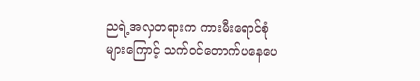ညရဲ့အလှတရားက ကားမီးရောင်စုံများကြောင့် သက်ဝင်တောက်ပနေပေ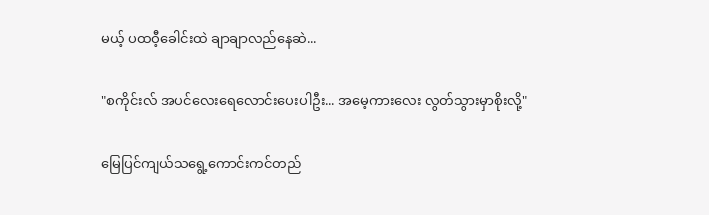မယ့် ပထဝီ့ခေါင်းထဲ ချာချာလည်နေဆဲ...

"စကိုင်းလ် အပင်လေးရေလောင်းပေးပါဦး... အမေ့ကားလေး လွတ်သွားမှာစိုးလို့"

မြေပြင်ကျယ်သရွေ့ကောင်းကင်တည်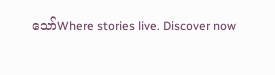သော်Where stories live. Discover now